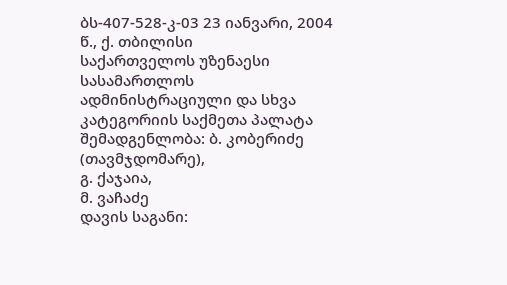ბს-407-528-კ-03 23 იანვარი, 2004 წ., ქ. თბილისი
საქართველოს უზენაესი სასამართლოს ადმინისტრაციული და სხვა კატეგორიის საქმეთა პალატა
შემადგენლობა: ბ. კობერიძე (თავმჯდომარე),
გ. ქაჯაია,
მ. ვაჩაძე
დავის საგანი: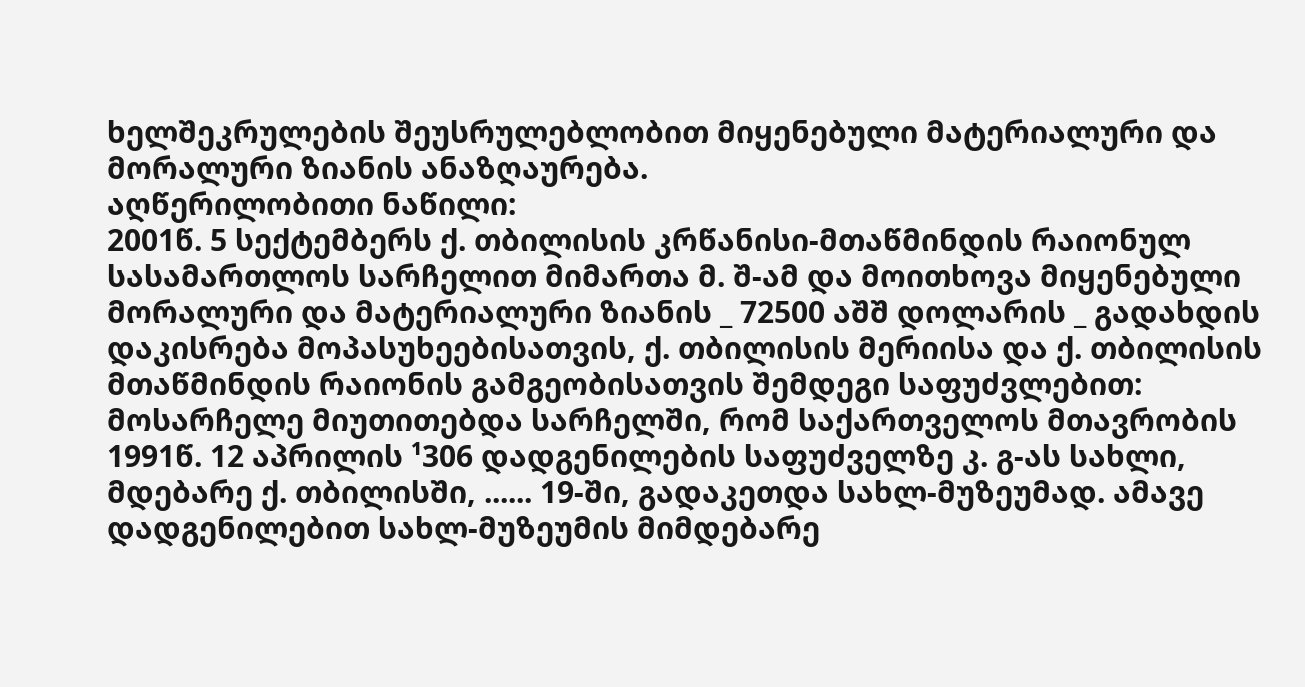ხელშეკრულების შეუსრულებლობით მიყენებული მატერიალური და მორალური ზიანის ანაზღაურება.
აღწერილობითი ნაწილი:
2001წ. 5 სექტემბერს ქ. თბილისის კრწანისი-მთაწმინდის რაიონულ სასამართლოს სარჩელით მიმართა მ. შ-ამ და მოითხოვა მიყენებული მორალური და მატერიალური ზიანის _ 72500 აშშ დოლარის _ გადახდის დაკისრება მოპასუხეებისათვის, ქ. თბილისის მერიისა და ქ. თბილისის მთაწმინდის რაიონის გამგეობისათვის შემდეგი საფუძვლებით:
მოსარჩელე მიუთითებდა სარჩელში, რომ საქართველოს მთავრობის 1991წ. 12 აპრილის ¹306 დადგენილების საფუძველზე კ. გ-ას სახლი, მდებარე ქ. თბილისში, ...... 19-ში, გადაკეთდა სახლ-მუზეუმად. ამავე დადგენილებით სახლ-მუზეუმის მიმდებარე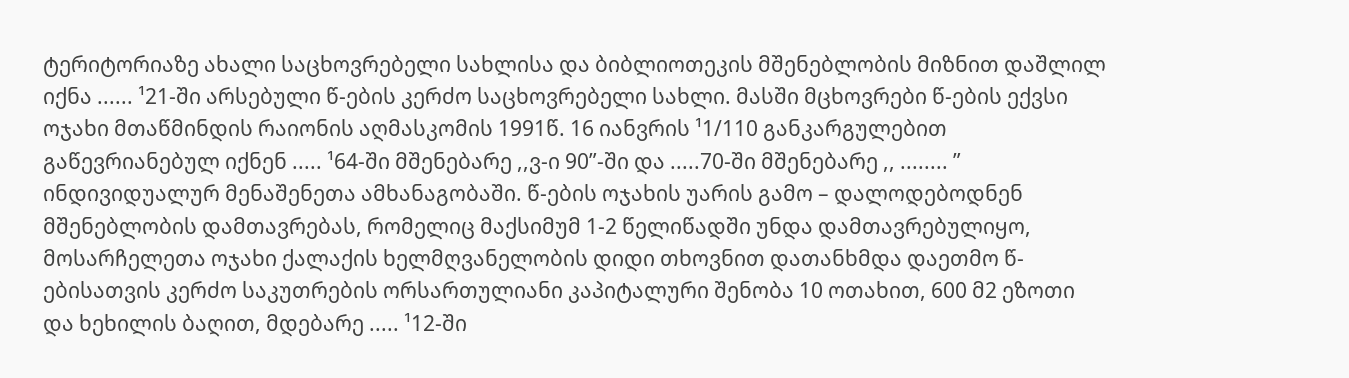ტერიტორიაზე ახალი საცხოვრებელი სახლისა და ბიბლიოთეკის მშენებლობის მიზნით დაშლილ იქნა ...... ¹21-ში არსებული წ-ების კერძო საცხოვრებელი სახლი. მასში მცხოვრები წ-ების ექვსი ოჯახი მთაწმინდის რაიონის აღმასკომის 1991წ. 16 იანვრის ¹1/110 განკარგულებით გაწევრიანებულ იქნენ ..... ¹64-ში მშენებარე ,,ვ-ი 90”-ში და .....70-ში მშენებარე ,, ........ ” ინდივიდუალურ მენაშენეთა ამხანაგობაში. წ-ების ოჯახის უარის გამო – დალოდებოდნენ მშენებლობის დამთავრებას, რომელიც მაქსიმუმ 1-2 წელიწადში უნდა დამთავრებულიყო, მოსარჩელეთა ოჯახი ქალაქის ხელმღვანელობის დიდი თხოვნით დათანხმდა დაეთმო წ-ებისათვის კერძო საკუთრების ორსართულიანი კაპიტალური შენობა 10 ოთახით, 600 მ2 ეზოთი და ხეხილის ბაღით, მდებარე ..... ¹12-ში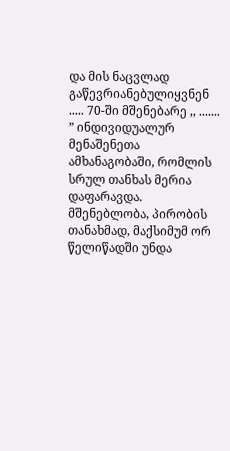და მის ნაცვლად გაწევრიანებულიყვნენ ..... 70-ში მშენებარე ,, ....... ” ინდივიდუალურ მენაშენეთა ამხანაგობაში, რომლის სრულ თანხას მერია დაფარავდა. მშენებლობა, პირობის თანახმად, მაქსიმუმ ორ წელიწადში უნდა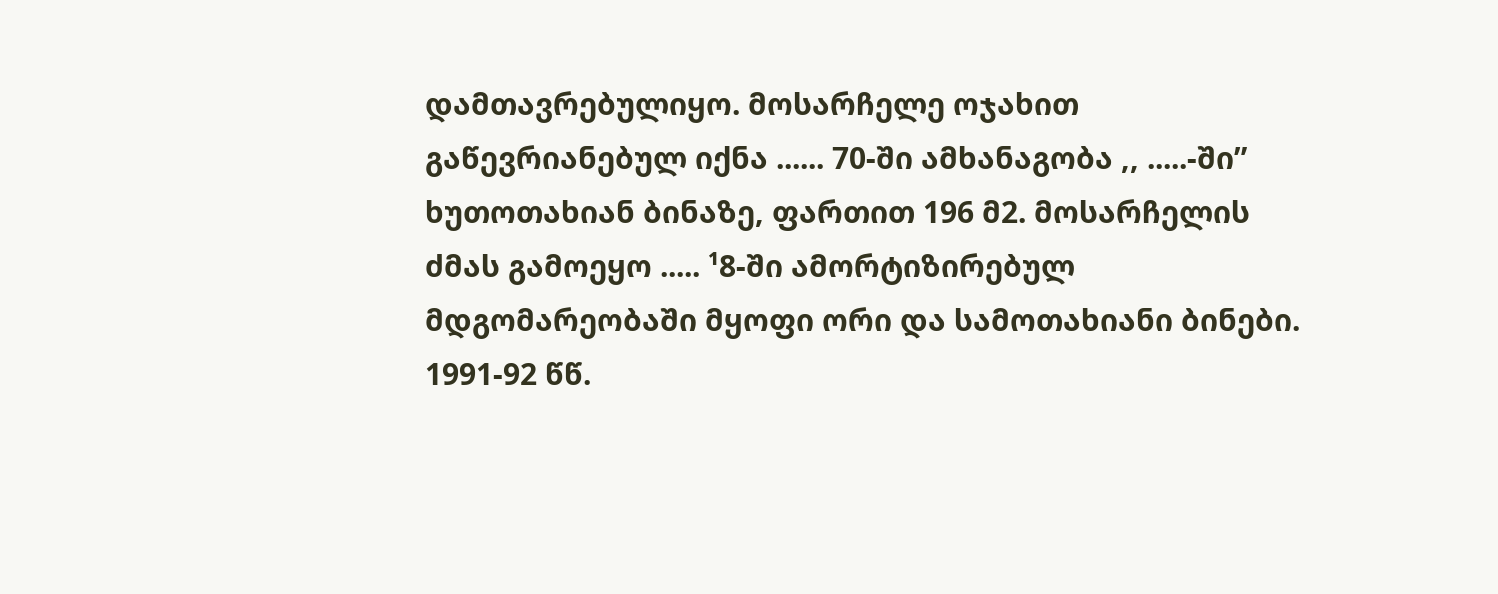დამთავრებულიყო. მოსარჩელე ოჯახით გაწევრიანებულ იქნა ...... 70-ში ამხანაგობა ,, .....-ში” ხუთოთახიან ბინაზე, ფართით 196 მ2. მოსარჩელის ძმას გამოეყო ..... ¹8-ში ამორტიზირებულ მდგომარეობაში მყოფი ორი და სამოთახიანი ბინები.
1991-92 წწ.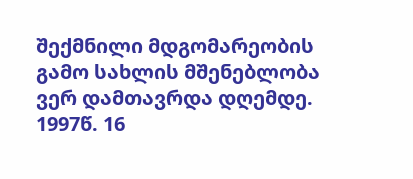შექმნილი მდგომარეობის გამო სახლის მშენებლობა ვერ დამთავრდა დღემდე. 1997წ. 16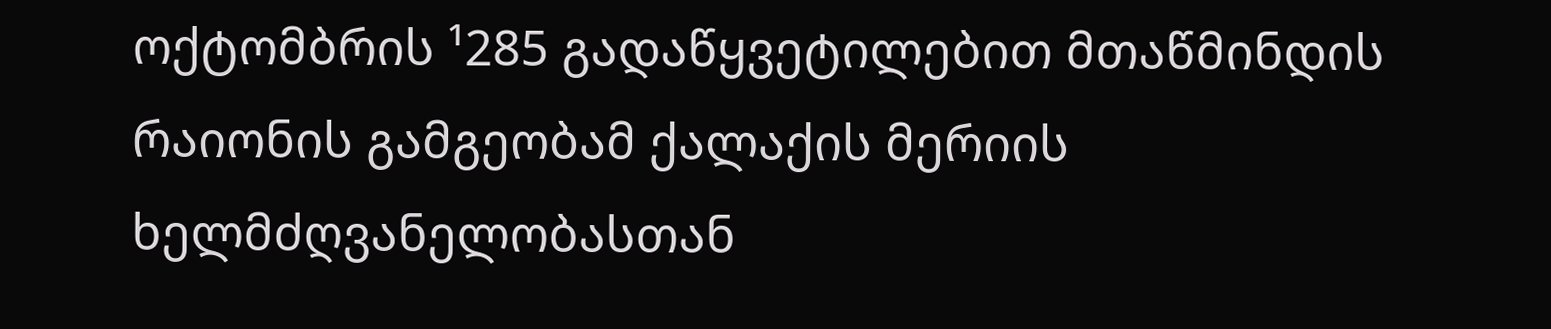ოქტომბრის ¹285 გადაწყვეტილებით მთაწმინდის რაიონის გამგეობამ ქალაქის მერიის ხელმძღვანელობასთან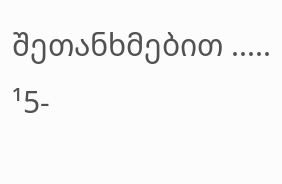შეთანხმებით ..... ¹5-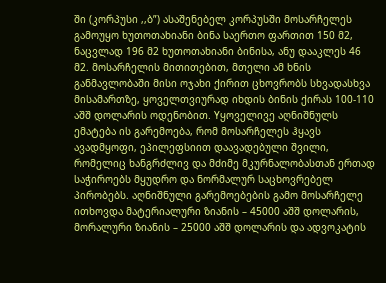ში (კორპუსი ,,ბ”) ასაშენებელ კორპუსში მოსარჩელეს გამოუყო ხუთოთახიანი ბინა საერთო ფართით 150 მ2, ნაცვლად 196 მ2 ხუთოთახიანი ბინისა, ანუ დააკლეს 46 მ2. მოსარჩელის მითითებით, მთელი ამ ხნის განმავლობაში მისი ოჯახი ქირით ცხოვრობს სხვადასხვა მისამართზე, ყოველთვიურად იხდის ბინის ქირას 100-110 აშშ დოლარის ოდენობით. Yყოველივე აღნიშნულს ემატება ის გარემოება, რომ მოსარჩელეს ჰყავს ავადმყოფი, ეპილეფსიით დაავადებული შვილი, რომელიც ხანგრძლივ და მძიმე მკურნალობასთან ერთად საჭიროებს მყუდრო და ნორმალურ საცხოვრებელ პირობებს. აღნიშნული გარემოებების გამო მოსარჩელე ითხოვდა მატერიალური ზიანის – 45000 აშშ დოლარის, მორალური ზიანის – 25000 აშშ დოლარის და ადვოკატის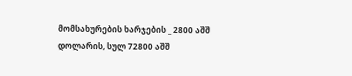მომსახურების ხარჯების _ 2800 აშშ დოლარის, სულ 72800 აშშ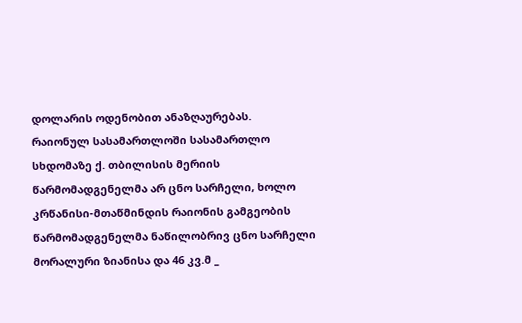დოლარის ოდენობით ანაზღაურებას.
რაიონულ სასამართლოში სასამართლო სხდომაზე ქ. თბილისის მერიის წარმომადგენელმა არ ცნო სარჩელი, ხოლო კრწანისი-მთაწმინდის რაიონის გამგეობის წარმომადგენელმა ნაწილობრივ ცნო სარჩელი მორალური ზიანისა და 46 კვ.მ _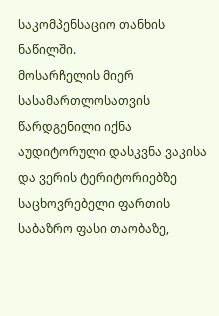საკომპენსაციო თანხის ნაწილში.
მოსარჩელის მიერ სასამართლოსათვის წარდგენილი იქნა აუდიტორული დასკვნა ვაკისა და ვერის ტერიტორიებზე საცხოვრებელი ფართის საბაზრო ფასი თაობაზე,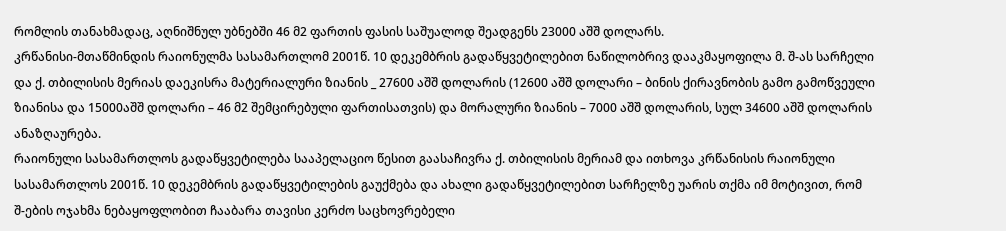რომლის თანახმადაც, აღნიშნულ უბნებში 46 მ2 ფართის ფასის საშუალოდ შეადგენს 23000 აშშ დოლარს.
კრწანისი-მთაწმინდის რაიონულმა სასამართლომ 2001წ. 10 დეკემბრის გადაწყვეტილებით ნაწილობრივ დააკმაყოფილა მ. შ-ას სარჩელი და ქ. თბილისის მერიას დაეკისრა მატერიალური ზიანის _ 27600 აშშ დოლარის (12600 აშშ დოლარი – ბინის ქირავნობის გამო გამოწვეული ზიანისა და 15000აშშ დოლარი – 46 მ2 შემცირებული ფართისათვის) და მორალური ზიანის – 7000 აშშ დოლარის, სულ 34600 აშშ დოლარის ანაზღაურება.
რაიონული სასამართლოს გადაწყვეტილება სააპელაციო წესით გაასაჩივრა ქ. თბილისის მერიამ და ითხოვა კრწანისის რაიონული სასამართლოს 2001წ. 10 დეკემბრის გადაწყვეტილების გაუქმება და ახალი გადაწყვეტილებით სარჩელზე უარის თქმა იმ მოტივით, რომ შ-ების ოჯახმა ნებაყოფლობით ჩააბარა თავისი კერძო საცხოვრებელი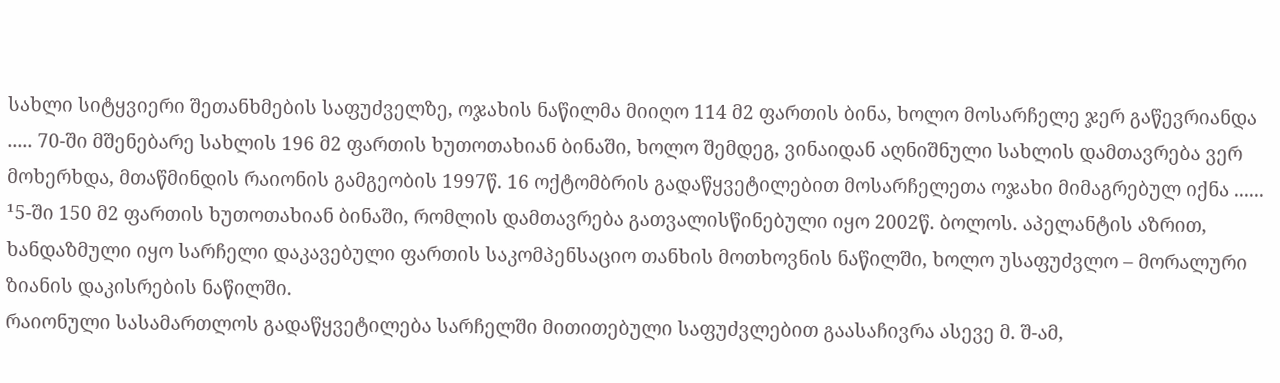სახლი სიტყვიერი შეთანხმების საფუძველზე, ოჯახის ნაწილმა მიიღო 114 მ2 ფართის ბინა, ხოლო მოსარჩელე ჯერ გაწევრიანდა ..... 70-ში მშენებარე სახლის 196 მ2 ფართის ხუთოთახიან ბინაში, ხოლო შემდეგ, ვინაიდან აღნიშნული სახლის დამთავრება ვერ მოხერხდა, მთაწმინდის რაიონის გამგეობის 1997წ. 16 ოქტომბრის გადაწყვეტილებით მოსარჩელეთა ოჯახი მიმაგრებულ იქნა ...... ¹5-ში 150 მ2 ფართის ხუთოთახიან ბინაში, რომლის დამთავრება გათვალისწინებული იყო 2002წ. ბოლოს. აპელანტის აზრით, ხანდაზმული იყო სარჩელი დაკავებული ფართის საკომპენსაციო თანხის მოთხოვნის ნაწილში, ხოლო უსაფუძვლო – მორალური ზიანის დაკისრების ნაწილში.
რაიონული სასამართლოს გადაწყვეტილება სარჩელში მითითებული საფუძვლებით გაასაჩივრა ასევე მ. შ-ამ,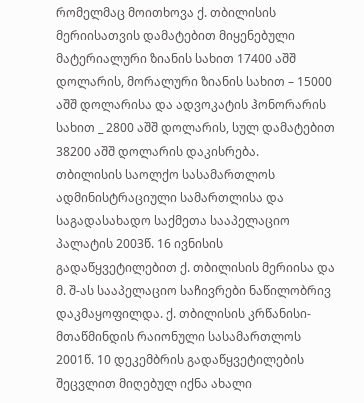რომელმაც მოითხოვა ქ. თბილისის მერიისათვის დამატებით მიყენებული მატერიალური ზიანის სახით 17400 აშშ დოლარის, მორალური ზიანის სახით – 15000 აშშ დოლარისა და ადვოკატის ჰონორარის სახით _ 2800 აშშ დოლარის, სულ დამატებით 38200 აშშ დოლარის დაკისრება.
თბილისის საოლქო სასამართლოს ადმინისტრაციული სამართლისა და საგადასახადო საქმეთა სააპელაციო პალატის 2003წ. 16 ივნისის გადაწყვეტილებით ქ. თბილისის მერიისა და მ. შ-ას სააპელაციო საჩივრები ნაწილობრივ დაკმაყოფილდა. ქ. თბილისის კრწანისი-მთაწმინდის რაიონული სასამართლოს 2001წ. 10 დეკემბრის გადაწყვეტილების შეცვლით მიღებულ იქნა ახალი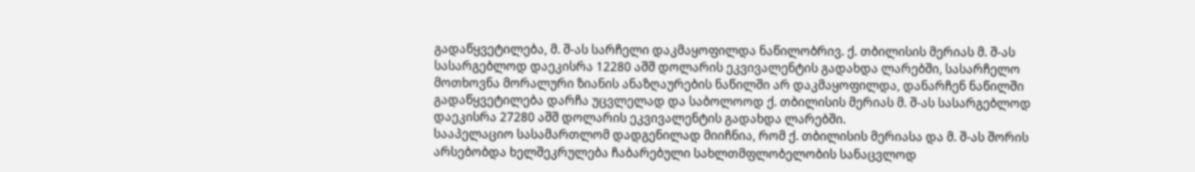გადაწყვეტილება, მ. შ-ას სარჩელი დაკმაყოფილდა ნაწილობრივ. ქ. თბილისის მერიას მ. შ-ას სასარგებლოდ დაეკისრა 12280 აშშ დოლარის ეკვივალენტის გადახდა ლარებში, სასარჩელო მოთხოვნა მორალური ზიანის ანაზღაურების ნაწილში არ დაკმაყოფილდა, დანარჩენ ნაწილში გადაწყვეტილება დარჩა უცვლელად და საბოლოოდ ქ. თბილისის მერიას მ. შ-ას სასარგებლოდ დაეკისრა 27280 აშშ დოლარის ეკვივალენტის გადახდა ლარებში.
სააპელაციო სასამართლომ დადგენილად მიიჩნია, რომ ქ. თბილისის მერიასა და მ. შ-ას შორის არსებობდა ხელშეკრულება ჩაბარებული სახლთმფლობელობის სანაცვლოდ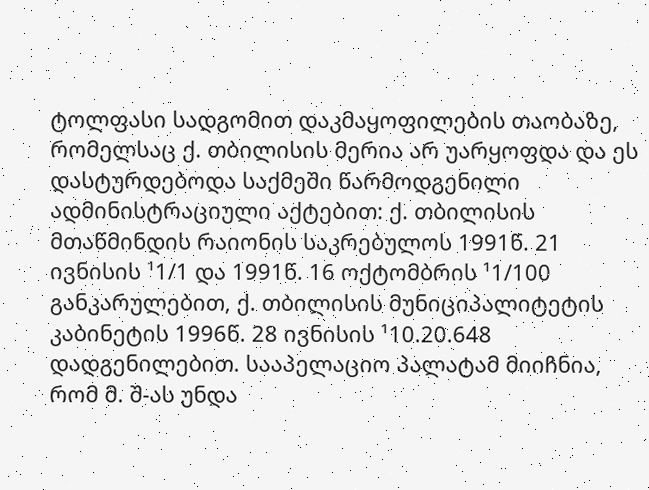ტოლფასი სადგომით დაკმაყოფილების თაობაზე, რომელსაც ქ. თბილისის მერია არ უარყოფდა და ეს დასტურდებოდა საქმეში წარმოდგენილი ადმინისტრაციული აქტებით: ქ. თბილისის მთაწმინდის რაიონის საკრებულოს 1991წ. 21 ივნისის ¹1/1 და 1991წ. 16 ოქტომბრის ¹1/100 განკარულებით, ქ. თბილისის მუნიციპალიტეტის კაბინეტის 1996წ. 28 ივნისის ¹10.20.648 დადგენილებით. სააპელაციო პალატამ მიიჩნია, რომ მ. შ-ას უნდა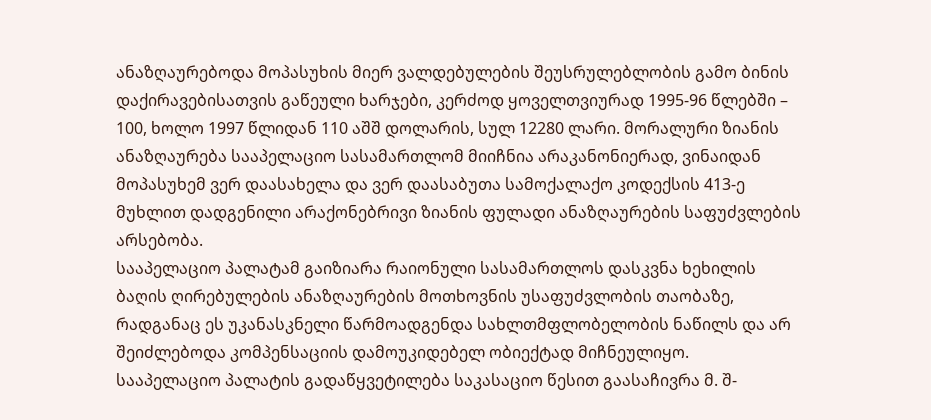ანაზღაურებოდა მოპასუხის მიერ ვალდებულების შეუსრულებლობის გამო ბინის დაქირავებისათვის გაწეული ხარჯები, კერძოდ ყოველთვიურად 1995-96 წლებში – 100, ხოლო 1997 წლიდან 110 აშშ დოლარის, სულ 12280 ლარი. მორალური ზიანის ანაზღაურება სააპელაციო სასამართლომ მიიჩნია არაკანონიერად, ვინაიდან მოპასუხემ ვერ დაასახელა და ვერ დაასაბუთა სამოქალაქო კოდექსის 413-ე მუხლით დადგენილი არაქონებრივი ზიანის ფულადი ანაზღაურების საფუძვლების არსებობა.
სააპელაციო პალატამ გაიზიარა რაიონული სასამართლოს დასკვნა ხეხილის ბაღის ღირებულების ანაზღაურების მოთხოვნის უსაფუძვლობის თაობაზე, რადგანაც ეს უკანასკნელი წარმოადგენდა სახლთმფლობელობის ნაწილს და არ შეიძლებოდა კომპენსაციის დამოუკიდებელ ობიექტად მიჩნეულიყო.
სააპელაციო პალატის გადაწყვეტილება საკასაციო წესით გაასაჩივრა მ. შ-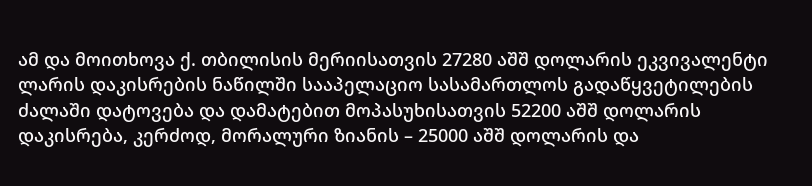ამ და მოითხოვა ქ. თბილისის მერიისათვის 27280 აშშ დოლარის ეკვივალენტი ლარის დაკისრების ნაწილში სააპელაციო სასამართლოს გადაწყვეტილების ძალაში დატოვება და დამატებით მოპასუხისათვის 52200 აშშ დოლარის დაკისრება, კერძოდ, მორალური ზიანის – 25000 აშშ დოლარის და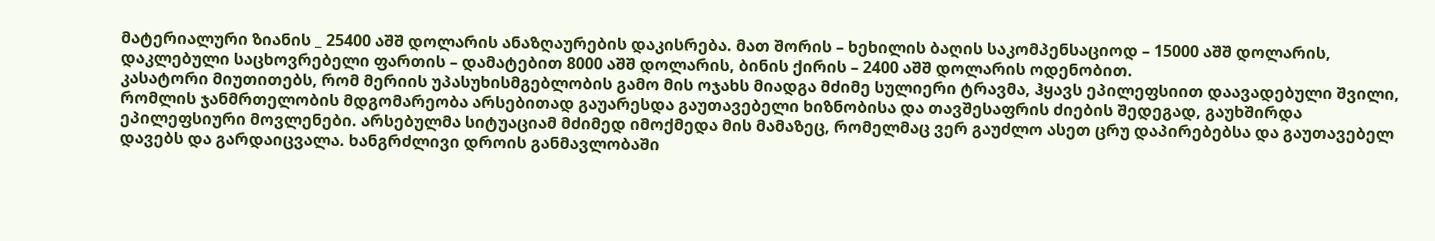მატერიალური ზიანის _ 25400 აშშ დოლარის ანაზღაურების დაკისრება. მათ შორის – ხეხილის ბაღის საკომპენსაციოდ – 15000 აშშ დოლარის, დაკლებული საცხოვრებელი ფართის – დამატებით 8000 აშშ დოლარის, ბინის ქირის – 2400 აშშ დოლარის ოდენობით.
კასატორი მიუთითებს, რომ მერიის უპასუხისმგებლობის გამო მის ოჯახს მიადგა მძიმე სულიერი ტრავმა, ჰყავს ეპილეფსიით დაავადებული შვილი, რომლის ჯანმრთელობის მდგომარეობა არსებითად გაუარესდა გაუთავებელი ხიზნობისა და თავშესაფრის ძიების შედეგად, გაუხშირდა ეპილეფსიური მოვლენები. არსებულმა სიტუაციამ მძიმედ იმოქმედა მის მამაზეც, რომელმაც ვერ გაუძლო ასეთ ცრუ დაპირებებსა და გაუთავებელ დავებს და გარდაიცვალა. ხანგრძლივი დროის განმავლობაში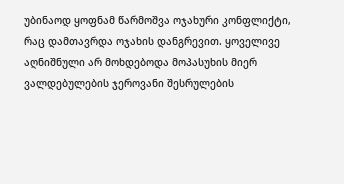უბინაოდ ყოფნამ წარმოშვა ოჯახური კონფლიქტი, რაც დამთავრდა ოჯახის დანგრევით. ყოველივე აღნიშნული არ მოხდებოდა მოპასუხის მიერ ვალდებულების ჯეროვანი შესრულების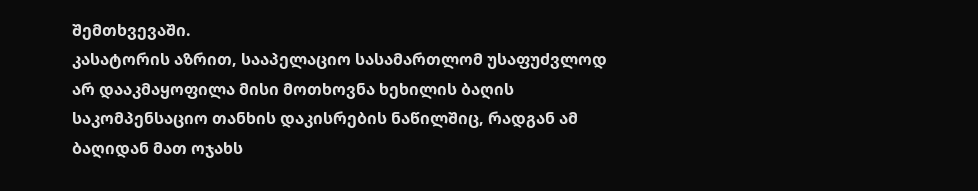შემთხვევაში.
კასატორის აზრით, სააპელაციო სასამართლომ უსაფუძვლოდ არ დააკმაყოფილა მისი მოთხოვნა ხეხილის ბაღის საკომპენსაციო თანხის დაკისრების ნაწილშიც, რადგან ამ ბაღიდან მათ ოჯახს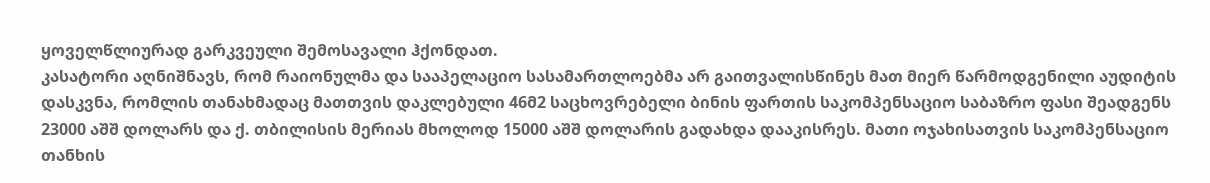ყოველწლიურად გარკვეული შემოსავალი ჰქონდათ.
კასატორი აღნიშნავს, რომ რაიონულმა და სააპელაციო სასამართლოებმა არ გაითვალისწინეს მათ მიერ წარმოდგენილი აუდიტის დასკვნა, რომლის თანახმადაც მათთვის დაკლებული 46მ2 საცხოვრებელი ბინის ფართის საკომპენსაციო საბაზრო ფასი შეადგენს 23000 აშშ დოლარს და ქ. თბილისის მერიას მხოლოდ 15000 აშშ დოლარის გადახდა დააკისრეს. მათი ოჯახისათვის საკომპენსაციო თანხის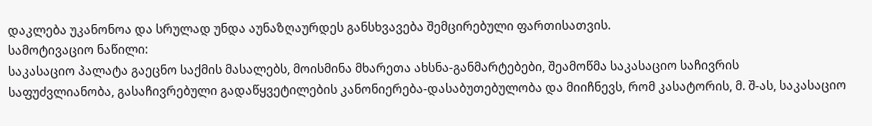დაკლება უკანონოა და სრულად უნდა აუნაზღაურდეს განსხვავება შემცირებული ფართისათვის.
სამოტივაციო ნაწილი:
საკასაციო პალატა გაეცნო საქმის მასალებს, მოისმინა მხარეთა ახსნა-განმარტებები, შეამოწმა საკასაციო საჩივრის საფუძვლიანობა, გასაჩივრებული გადაწყვეტილების კანონიერება-დასაბუთებულობა და მიიჩნევს, რომ კასატორის, მ. შ-ას, საკასაციო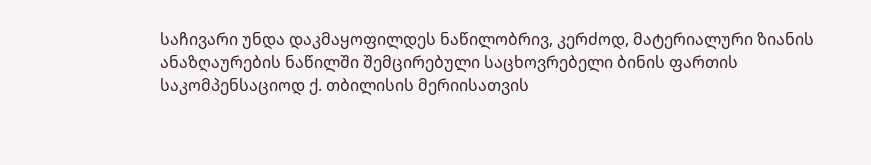საჩივარი უნდა დაკმაყოფილდეს ნაწილობრივ, კერძოდ, მატერიალური ზიანის ანაზღაურების ნაწილში შემცირებული საცხოვრებელი ბინის ფართის საკომპენსაციოდ ქ. თბილისის მერიისათვის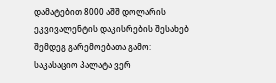დამატებით 8000 აშშ დოლარის ეკვივალენტის დაკისრების შესახებ შემდეგ გარემოებათა გამო:
საკასაციო პალატა ვერ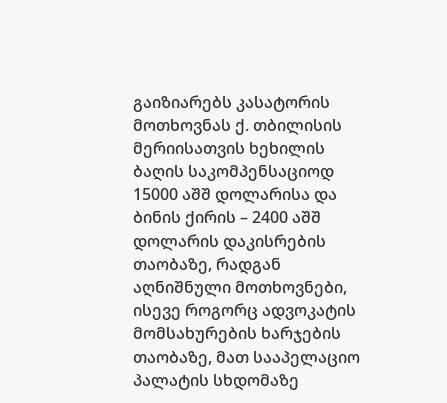გაიზიარებს კასატორის მოთხოვნას ქ. თბილისის მერიისათვის ხეხილის ბაღის საკომპენსაციოდ 15000 აშშ დოლარისა და ბინის ქირის – 2400 აშშ დოლარის დაკისრების თაობაზე, რადგან აღნიშნული მოთხოვნები, ისევე როგორც ადვოკატის მომსახურების ხარჯების თაობაზე, მათ სააპელაციო პალატის სხდომაზე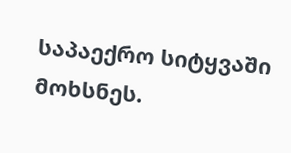საპაექრო სიტყვაში მოხსნეს.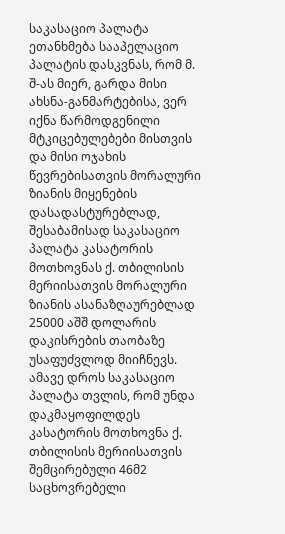საკასაციო პალატა ეთანხმება სააპელაციო პალატის დასკვნას, რომ მ. შ-ას მიერ, გარდა მისი ახსნა-განმარტებისა, ვერ იქნა წარმოდგენილი მტკიცებულებები მისთვის და მისი ოჯახის წევრებისათვის მორალური ზიანის მიყენების დასადასტურებლად, შესაბამისად საკასაციო პალატა კასატორის მოთხოვნას ქ. თბილისის მერიისათვის მორალური ზიანის ასანაზღაურებლად 25000 აშშ დოლარის დაკისრების თაობაზე უსაფუძვლოდ მიიჩნევს.
ამავე დროს საკასაციო პალატა თვლის, რომ უნდა დაკმაყოფილდეს კასატორის მოთხოვნა ქ. თბილისის მერიისათვის შემცირებული 46მ2 საცხოვრებელი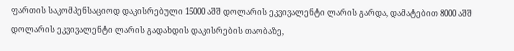ფართის საკომპენსაციოდ დაკისრებული 15000 აშშ დოლარის ეკვივალენტი ლარის გარდა, დამატებით 8000 აშშ დოლარის ეკვივალენტი ლარის გადახდის დაკისრების თაობაზე,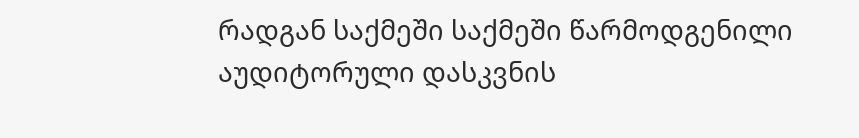რადგან საქმეში საქმეში წარმოდგენილი აუდიტორული დასკვნის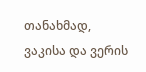თანახმად, ვაკისა და ვერის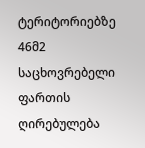ტერიტორიებზე 46მ2 საცხოვრებელი ფართის ღირებულება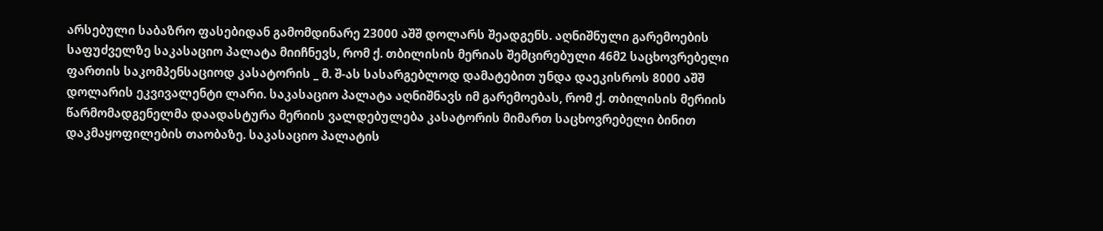არსებული საბაზრო ფასებიდან გამომდინარე 23000 აშშ დოლარს შეადგენს. აღნიშნული გარემოების საფუძველზე საკასაციო პალატა მიიჩნევს, რომ ქ. თბილისის მერიას შემცირებული 46მ2 საცხოვრებელი ფართის საკომპენსაციოდ კასატორის _ მ. შ-ას სასარგებლოდ დამატებით უნდა დაეკისროს 8000 აშშ დოლარის ეკვივალენტი ლარი. საკასაციო პალატა აღნიშნავს იმ გარემოებას, რომ ქ. თბილისის მერიის წარმომადგენელმა დაადასტურა მერიის ვალდებულება კასატორის მიმართ საცხოვრებელი ბინით დაკმაყოფილების თაობაზე. საკასაციო პალატის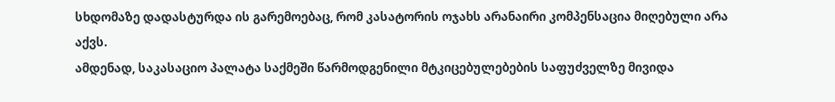სხდომაზე დადასტურდა ის გარემოებაც, რომ კასატორის ოჯახს არანაირი კომპენსაცია მიღებული არა აქვს.
ამდენად, საკასაციო პალატა საქმეში წარმოდგენილი მტკიცებულებების საფუძველზე მივიდა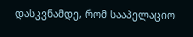დასკვნამდე, რომ სააპელაციო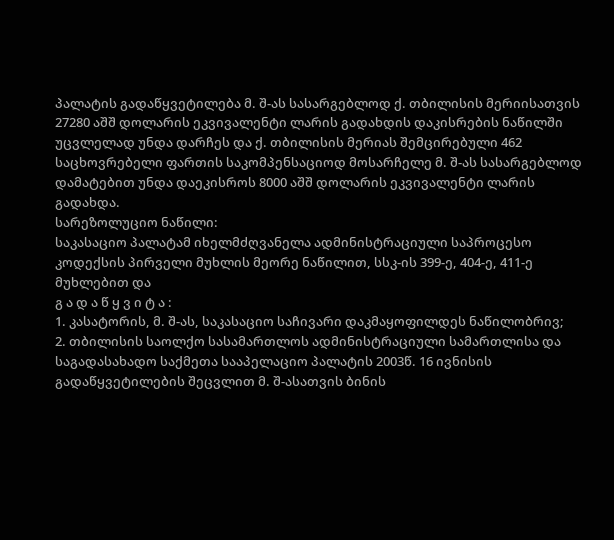პალატის გადაწყვეტილება მ. შ-ას სასარგებლოდ ქ. თბილისის მერიისათვის 27280 აშშ დოლარის ეკვივალენტი ლარის გადახდის დაკისრების ნაწილში უცვლელად უნდა დარჩეს და ქ. თბილისის მერიას შემცირებული 462 საცხოვრებელი ფართის საკომპენსაციოდ მოსარჩელე მ. შ-ას სასარგებლოდ დამატებით უნდა დაეკისროს 8000 აშშ დოლარის ეკვივალენტი ლარის გადახდა.
სარეზოლუციო ნაწილი:
საკასაციო პალატამ იხელმძღვანელა ადმინისტრაციული საპროცესო კოდექსის პირველი მუხლის მეორე ნაწილით, სსკ-ის 399-ე, 404-ე, 411-ე მუხლებით და
გ ა დ ა წ ყ ვ ი ტ ა :
1. კასატორის, მ. შ-ას, საკასაციო საჩივარი დაკმაყოფილდეს ნაწილობრივ;
2. თბილისის საოლქო სასამართლოს ადმინისტრაციული სამართლისა და საგადასახადო საქმეთა სააპელაციო პალატის 2003წ. 16 ივნისის გადაწყვეტილების შეცვლით მ. შ-ასათვის ბინის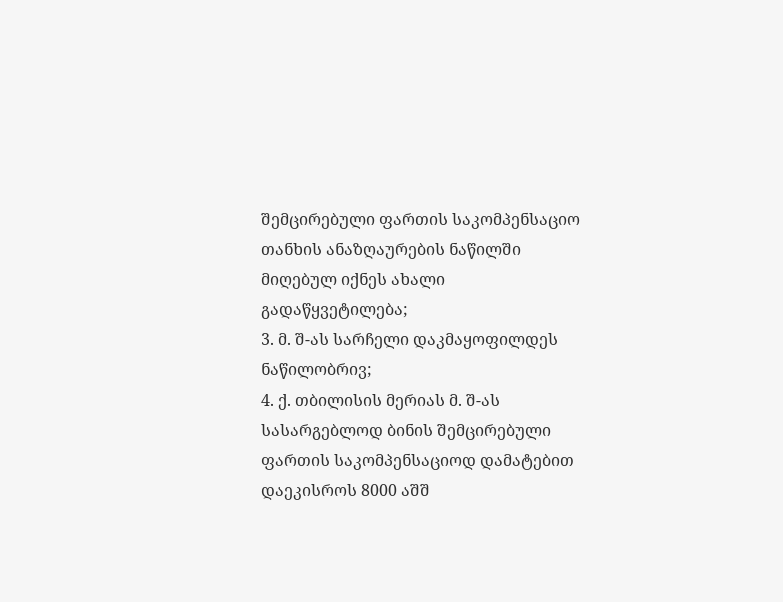შემცირებული ფართის საკომპენსაციო თანხის ანაზღაურების ნაწილში მიღებულ იქნეს ახალი გადაწყვეტილება;
3. მ. შ-ას სარჩელი დაკმაყოფილდეს ნაწილობრივ;
4. ქ. თბილისის მერიას მ. შ-ას სასარგებლოდ ბინის შემცირებული ფართის საკომპენსაციოდ დამატებით დაეკისროს 8000 აშშ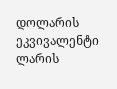დოლარის ეკვივალენტი ლარის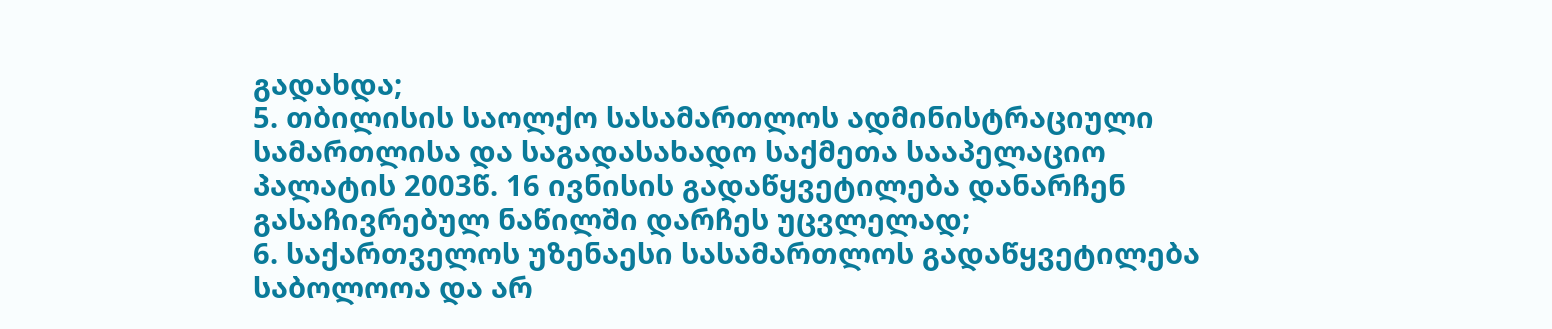გადახდა;
5. თბილისის საოლქო სასამართლოს ადმინისტრაციული სამართლისა და საგადასახადო საქმეთა სააპელაციო პალატის 2003წ. 16 ივნისის გადაწყვეტილება დანარჩენ გასაჩივრებულ ნაწილში დარჩეს უცვლელად;
6. საქართველოს უზენაესი სასამართლოს გადაწყვეტილება საბოლოოა და არ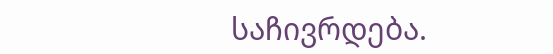საჩივრდება.